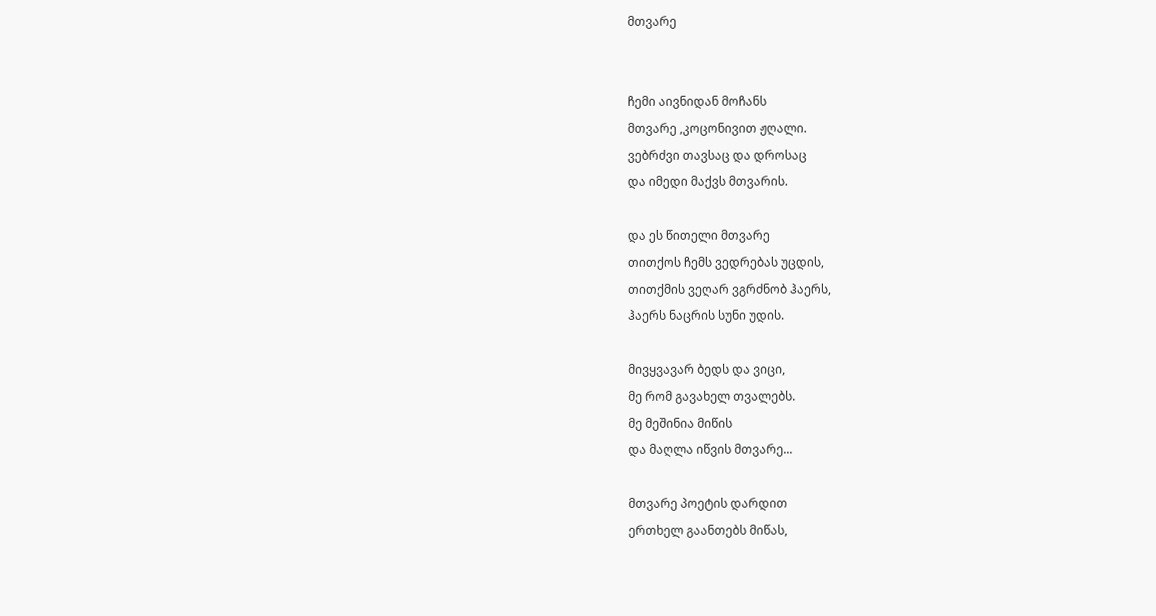მთვარე


ჩემი აივნიდან მოჩანს
მთვარე ,კოცონივით ჟღალი.
ვებრძვი თავსაც და დროსაც
და იმედი მაქვს მთვარის.

და ეს წითელი მთვარე
თითქოს ჩემს ვედრებას უცდის,
თითქმის ვეღარ ვგრძნობ ჰაერს,
ჰაერს ნაცრის სუნი უდის.

მივყვავარ ბედს და ვიცი,
მე რომ გავახელ თვალებს.
მე მეშინია მიწის
და მაღლა იწვის მთვარე...

მთვარე პოეტის დარდით
ერთხელ გაანთებს მიწას,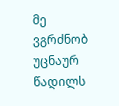მე ვგრძნობ უცნაურ წადილს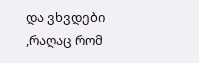და ვხვდები ,რაღაც რომ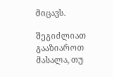მიცავს.

შეგიძლიათ გააზიაროთ მასალა, თუ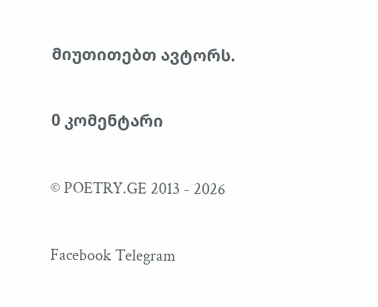მიუთითებთ ავტორს.

0 კომენტარი

© POETRY.GE 2013 - 2026

Facebook Telegram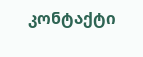კონტაქტი